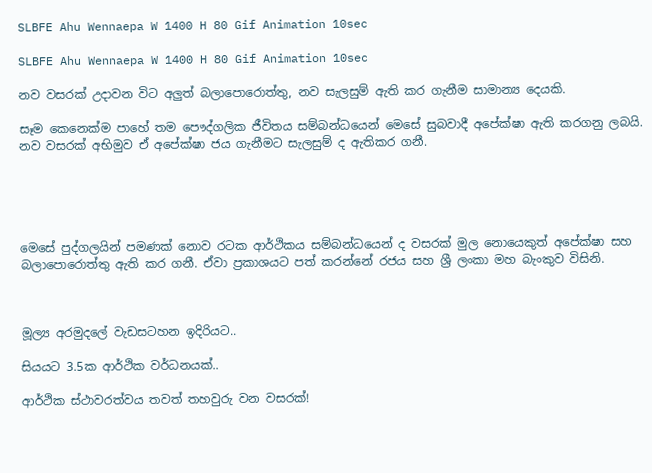SLBFE Ahu Wennaepa W 1400 H 80 Gif Animation 10sec

SLBFE Ahu Wennaepa W 1400 H 80 Gif Animation 10sec

නව වසරක් උදාවන විට අලුත් බලාපොරොත්තු, නව සැලසුම් ඇති කර ගැනීම සාමාන්‍ය දෙයකි.

සෑම කෙනෙක්ම පාහේ තම පෞද්ගලික ජීවිතය සම්බන්ධයෙන් මෙසේ සුබවාදී අපේක්ෂා ඇති කරගනු ලබයි. නව වසරක් අභිමුව ඒ අපේක්ෂා ජය ගැනීමට සැලසුම් ද ඇතිකර ගනී.





මෙසේ පුද්ගලයින් පමණක් නොව රටක ආර්ථිකය සම්බන්ධයෙන් ද වසරක් මුල නොයෙකුත් අපේක්ෂා සහ බලාපොරොත්තු ඇති කර ගනී. ඒවා ප්‍රකාශයට පත් කරන්නේ රජය සහ ශ්‍රී ලංකා මහ බැංකුව විසිනි.



මූල්‍ය අරමුදලේ වැඩසටහන ඉදිරියට..

සියයට 3.5ක ආර්ථික වර්ධනයක්..

ආර්ථික ස්ථාවරත්වය තවත් තහවුරු වන වසරක්!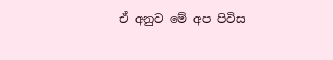ඒ අනුව මේ අප පිවිස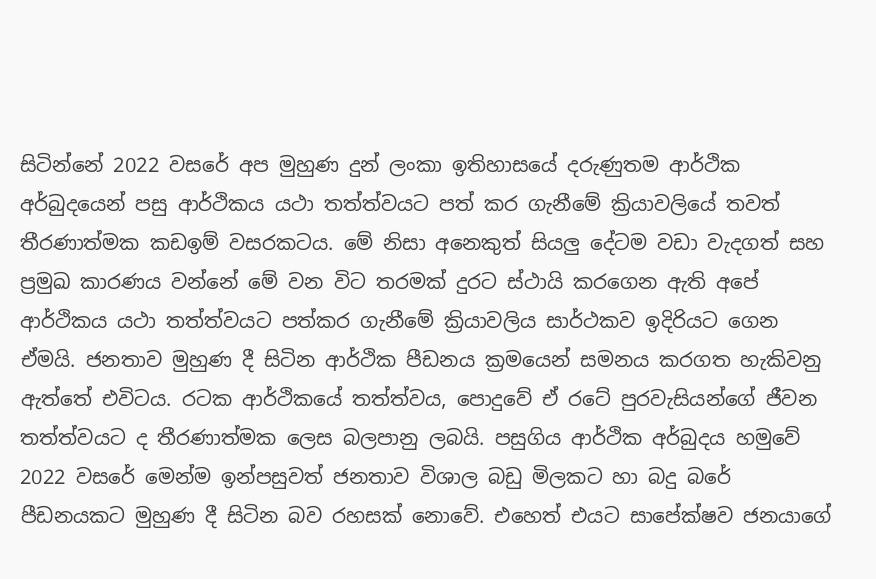සිටින්නේ 2022 වසරේ අප මුහුණ දුන් ලංකා ඉතිහාසයේ දරුණුතම ආර්ථික අර්බුදයෙන් පසු ආර්ථිකය යථා තත්ත්වයට පත් කර ගැනීමේ ක්‍රියාවලියේ තවත් තීරණාත්මක කඩඉම් වසරකටය. මේ නිසා අනෙකුත් සියලු දේටම වඩා වැදගත් සහ ප්‍රමුඛ කාරණය වන්නේ මේ වන විට තරමක් දුරට ස්ථායි කරගෙන ඇති අපේ ආර්ථිකය යථා තත්ත්වයට පත්කර ගැනීමේ ක්‍රියාවලිය සාර්ථකව ඉදිරියට ගෙන ඒමයි. ජනතාව මුහුණ දී සිටින ආර්ථික පීඩනය ක්‍රමයෙන් සමනය කරගත හැකිවනු ඇත්තේ එවිටය. රටක ආර්ථිකයේ තත්ත්වය, පොදුවේ ඒ රටේ පුරවැසියන්ගේ ජීවන තත්ත්වයට ද තීරණාත්මක ලෙස බලපානු ලබයි. පසුගිය ආර්ථික අර්බුදය හමුවේ 2022 වසරේ මෙන්ම ඉන්පසුවත් ජනතාව විශාල බඩු මිලකට හා බදු බරේ පීඩනයකට මුහුණ දී සිටින බව රහසක් නොවේ. එහෙත් එයට සාපේක්ෂව ජනයාගේ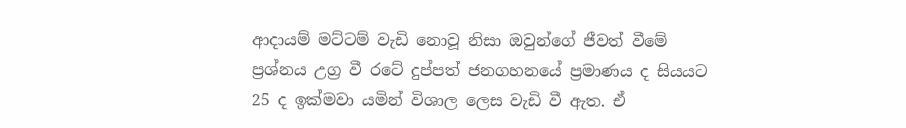ආදායම් මට්ටම් වැඩි නොවූ නිසා ඔවුන්ගේ ජීවත් වීමේ ප්‍රශ්නය උග්‍ර වී රටේ දුප්පත් ජනගහනයේ ප්‍රමාණය ද සියයට 25 ද ඉක්මවා යමින් විශාල ලෙස වැඩි වී ඇත. ඒ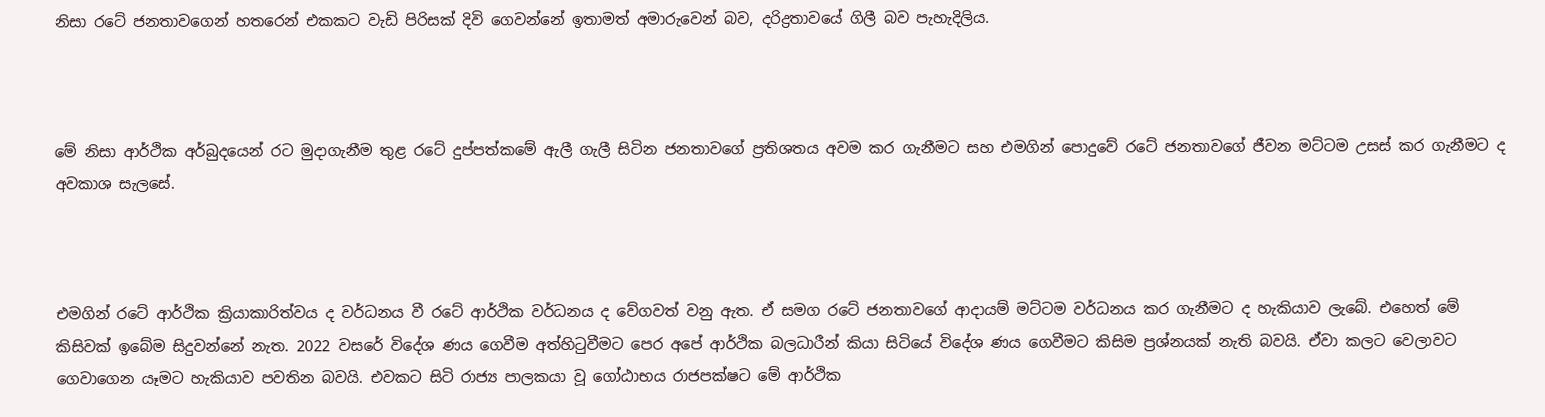නිසා රටේ ජනතාවගෙන් හතරෙන් එකකට වැඩි පිරිසක් දිවි ගෙවන්නේ ඉතාමත් අමාරුවෙන් බව, දරිද්‍රතාවයේ ගිලී බව පැහැදිලිය.



මේ නිසා ආර්ථික අර්බුදයෙන් රට මුදාගැනීම තුළ රටේ දුප්පත්කමේ ඇලී ගැලී සිටින ජනතාවගේ ප්‍රතිශතය අවම කර ගැනීමට සහ එමගින් පොදුවේ රටේ ජනතාවගේ ජීවන මට්ටම උසස් කර ගැනීමට ද අවකාශ සැලසේ.



එමගින් රටේ ආර්ථික ක්‍රියාකාරිත්වය ද වර්ධනය වී රටේ ආර්ථික වර්ධනය ද වේගවත් වනු ඇත. ඒ සමග රටේ ජනතාවගේ ආදායම් මට්ටම වර්ධනය කර ගැනීමට ද හැකියාව ලැබේ. එහෙත් මේ කිසිවක් ඉබේම සිදුවන්නේ නැත. 2022 වසරේ විදේශ ණය ගෙවීම අත්හිටුවීමට පෙර අපේ ආර්ථික බලධාරීන් කියා සිටියේ විදේශ ණය ගෙවීමට කිසිම ප්‍රශ්නයක් නැති බවයි. ඒවා කලට වෙලාවට ගෙවාගෙන යෑමට හැකියාව පවතින බවයි. එවකට සිටි රාජ්‍ය පාලකයා වූ ගෝඨාභය රාජපක්ෂට මේ ආර්ථික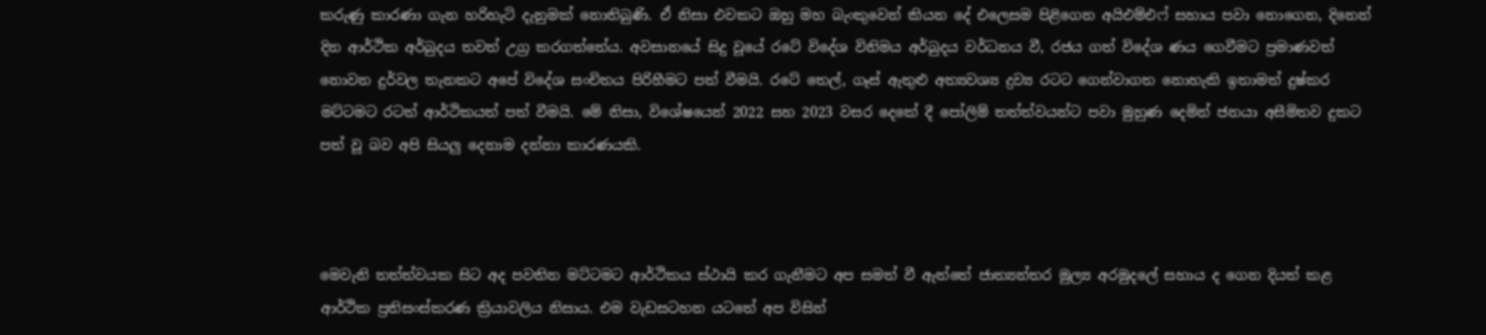කරුණු කාරණා ගැන හරිහැටි දැනුමක් නොතිබුණි. ඒ නිසා එවකට ඔහු මහ බැංකුවෙන් කියන දේ එලෙසම පිළිගෙන අයිඑම්එෆ් සහාය පවා නොගෙන, දිනෙන් දින ආර්ථික අර්බුදය තවත් උග්‍ර කරගත්තේය. අවසානයේ සිදු වූයේ රටේ විදේශ විනිමය අර්බුදය වර්ධනය වී, රජය ගත් විදේශ ණය ගෙවීමට ප්‍රමාණවත් නොවන දුර්වල තැනකට අපේ විදේශ සංචිතය පිරිහීමට පත් වීමයි. රටේ තෙල්, ගෑස් ඇතුළු අත්‍යවශ්‍ය ද්‍රව්‍ය රටට ගෙන්වාගත නොහැකි ඉතාමත් දුෂ්කර මට්ටමට රටත් ආර්ථිකයත් පත් වීමයි. මේ නිසා, විශේෂයෙන් 2022 සහ 2023 වසර දෙකේ දී පෝලිම් තත්ත්වයන්ට පවා මුහුණ දෙමින් ජනයා අසීමිතව දුකට පත් වූ බව අපි සියලු දෙනාම දන්නා කාරණයකි.



මෙවැනි තත්ත්වයක සිට අද පවතින මට්ටමට ආර්ථිකය ස්ථායි කර ගැනීමට අප සමත් වී ඇත්තේ ජාත්‍යන්තර මුල්‍ය අරමුදලේ සහාය ද ගෙන දියත් කළ ආර්ථික ප්‍රතිසංස්කරණ ක්‍රියාවලිය නිසාය. එම වැඩසටහන යටතේ අප විසින්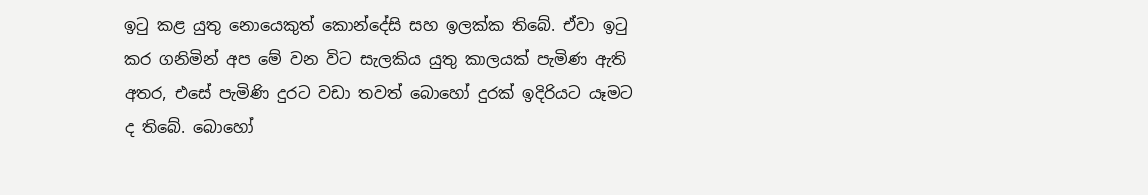ඉටු කළ යුතු නොයෙකුත් කොන්දේසි සහ ඉලක්ක තිබේ. ඒවා ඉටු කර ගනිමින් අප මේ වන විට සැලකිය යුතු කාලයක් පැමිණ ඇති අතර, එසේ පැමිණි දුරට වඩා තවත් බොහෝ දුරක් ඉදිරියට යෑමට ද තිබේ. බොහෝ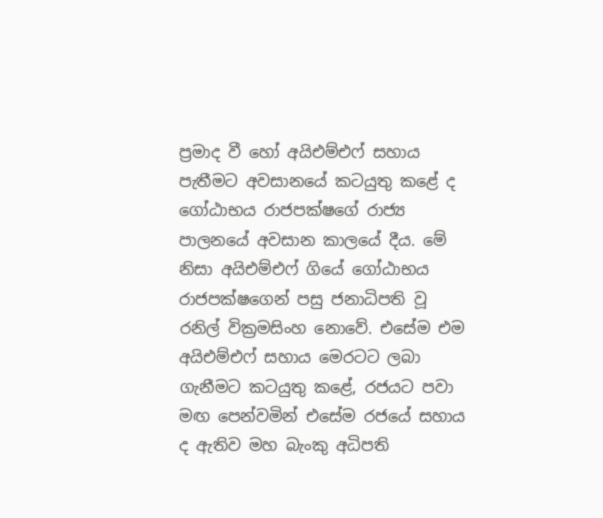ප්‍රමාද වී හෝ අයිඑම්එෆ් සහාය පැතීමට අවසානයේ කටයුතු කළේ ද ගෝඨාභය රාජපක්ෂගේ රාජ්‍ය පාලනයේ අවසාන කාලයේ දීය. මේ නිසා අයිඑම්එෆ් ගියේ ගෝඨාභය රාජපක්ෂගෙන් පසු ජනාධිපති වූ රනිල් වික්‍රමසිංහ නොවේ. එසේම එම අයිඑම්එෆ් සහාය මෙරටට ලබා ගැනීමට කටයුතු කළේ, රජයට පවා මඟ පෙන්වමින් එසේම රජයේ සහාය ද ඇතිව මහ බැංකු අධිපති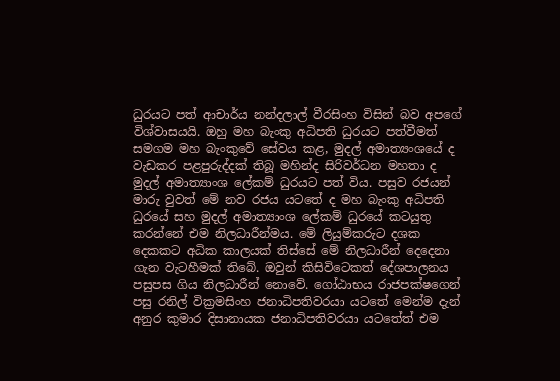ධුරයට පත් ආචාර්ය නන්දලාල් වීරසිංහ විසින් බව අපගේ විශ්වාසයයි. ඔහු මහ බැංකු අධිපති ධුරයට පත්වීමත් සමගම මහ බැංකුවේ සේවය කළ, මුදල් අමාත්‍යංශයේ ද වැඩකර පළපුරුද්දක් තිබූ මහින්ද සිරිවර්ධන මහතා ද මුදල් අමාත්‍යාංශ ලේකම් ධුරයට පත් විය. පසුව රජයන් මාරු වුවත් මේ නව රජය යටතේ ද මහ බැංකු අධිපති ධුරයේ සහ මුදල් අමාත්‍යාංශ ලේකම් ධුරයේ කටයුතු කරන්නේ එම නිලධාරීන්මය. මේ ලියුම්කරුට දශක දෙකකට අධික කාලයක් තිස්සේ මේ නිලධාරීන් දෙදෙනා ගැන වැටහීමක් තිබේ. ඔවුන් කිසිවිටෙකත් දේශපාලනය පසුපස ගිය නිලධාරීන් නොවේ. ගෝඨාභය රාජපක්ෂගෙන් පසු රනිල් වික්‍රමසිංහ ජනාධිපතිවරයා යටතේ මෙන්ම දැන් අනුර කුමාර දිසානායක ජනාධිපතිවරයා යටතේත් එම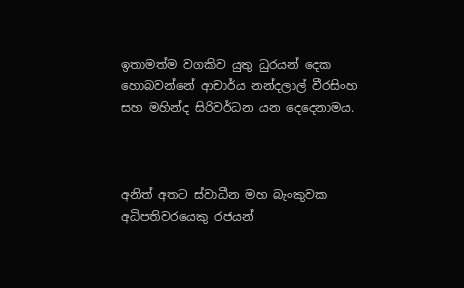ඉතාමත්ම වගකිව යුතු ධුරයන් දෙක හොබවන්නේ ආචාර්ය නන්දලාල් වීරසිංහ සහ මහින්ද සිරිවර්ධන යන දෙදෙනාමය.



අනිත් අතට ස්වාධීන මහ බැංකුවක අධිපතිවරයෙකු රජයන්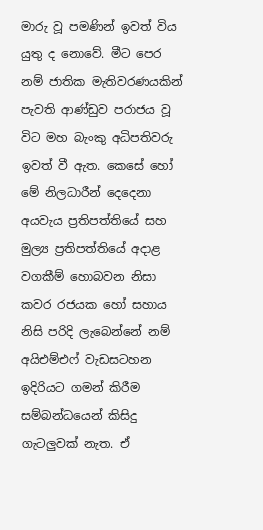මාරු වූ පමණින් ඉවත් විය යුතු ද නොවේ. මීට පෙර නම් ජාතික මැතිවරණයකින් පැවති ආණ්ඩුව පරාජය වූ විට මහ බැංකු අධිපතිවරු ඉවත් වී ඇත. කෙසේ හෝ මේ නිලධාරීන් දෙදෙනා අයවැය ප්‍රතිපත්තියේ සහ මුල්‍ය ප්‍රතිපත්තියේ අදාළ වගකීම් හොබවන නිසා කවර රජයක හෝ සහාය නිසි පරිදි ලැබෙන්නේ නම් අයිඑම්එෆ් වැඩසටහන ඉදිරියට ගමන් කිරීම සම්බන්ධයෙන් කිසිදු ගැටලුවක් නැත. ඒ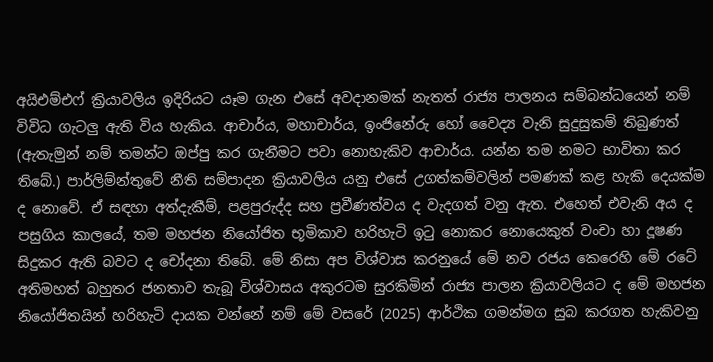අයිඑම්එෆ් ක්‍රියාවලිය ඉදිරියට යෑම ගැන එසේ අවදානමක් නැතත් රාජ්‍ය පාලනය සම්බන්ධයෙන් නම් විවිධ ගැටලු ඇති විය හැකිය. ආචාර්ය, මහාචාර්ය, ඉංජිනේරු හෝ වෛද්‍ය වැනි සුදුසුකම් තිබුණත් (ඇතැමුන් නම් තමන්ට ඔප්පු කර ගැනීමට පවා නොහැකිව ආචාර්ය. යන්න තම නමට භාවිතා කර තිබේ.) පාර්ලිම්න්තුවේ නීති සම්පාදන ක්‍රියාවලිය යනු එසේ උගත්කම්වලින් පමණක් කළ හැකි දෙයක්ම ද නොවේ. ඒ සඳහා අත්දැකීම්, පළපුරුද්ද සහ ප්‍රවීණත්වය ද වැදගත් වනු ඇත. එහෙත් එවැනි අය ද පසුගිය කාලයේ, තම මහජන නියෝජිත භූමිකාව හරිහැටි ඉටු නොකර නොයෙකුත් වංචා හා දූෂණ සිදුකර ඇති බවට ද චෝදනා තිබේ. මේ නිසා අප විශ්වාස කරනුයේ මේ නව රජය කෙරෙහි මේ රටේ අතිමහත් බහුතර ජනතාව තැබූ විශ්වාසය අකුරටම සුරකිමින් රාජ්‍ය පාලන ක්‍රියාවලියට ද මේ මහජන නියෝජිතයින් හරිහැටි දායක වන්නේ නම් මේ වසරේ (2025) ආර්ථික ගමන්මග සුබ කරගත හැකිවනු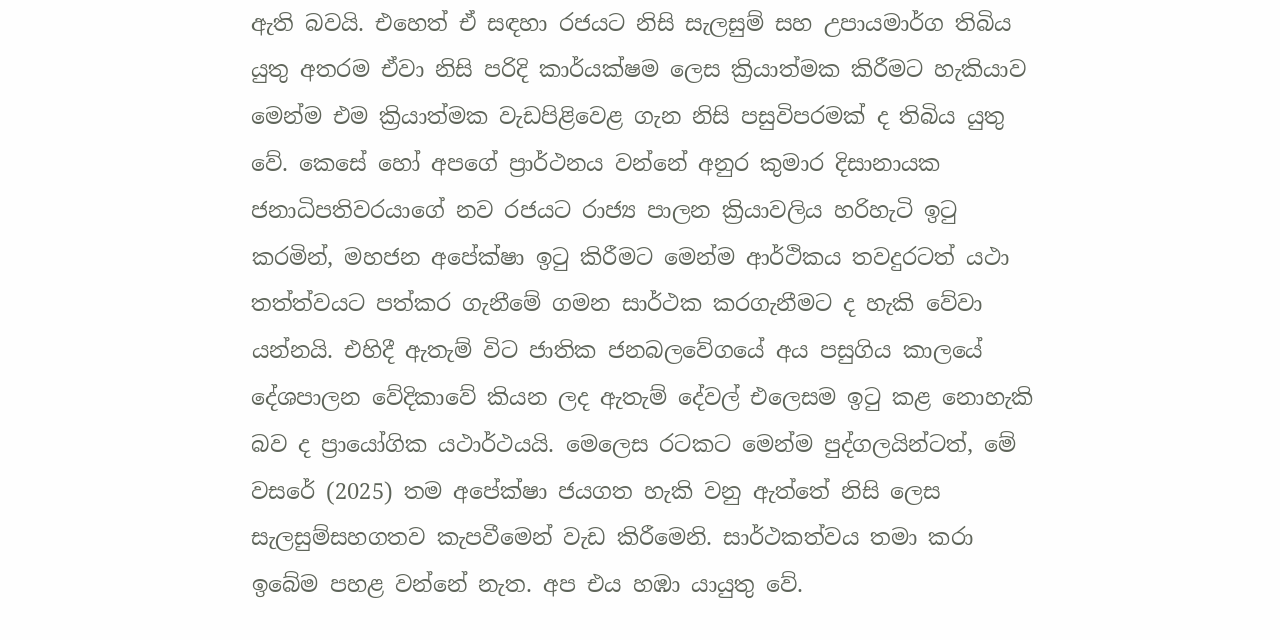ඇති බවයි. එහෙත් ඒ සඳහා රජයට නිසි සැලසුම් සහ උපායමාර්ග තිබිය යුතු අතරම ඒවා නිසි පරිදි කාර්යක්ෂම ලෙස ක්‍රියාත්මක කිරීමට හැකියාව මෙන්ම එම ක්‍රියාත්මක වැඩපිළිවෙළ ගැන නිසි පසුවිපරමක් ද තිබිය යුතු වේ. කෙසේ හෝ අපගේ ප්‍රාර්ථනය වන්නේ අනුර කුමාර දිසානායක ජනාධිපතිවරයාගේ නව රජයට රාජ්‍ය පාලන ක්‍රියාවලිය හරිහැටි ඉටු කරමින්, මහජන අපේක්ෂා ඉටු කිරීමට මෙන්ම ආර්ථිකය තවදුරටත් යථා තත්ත්වයට පත්කර ගැනීමේ ගමන සාර්ථක කරගැනීමට ද හැකි වේවා යන්නයි. එහිදී ඇතැම් විට ජාතික ජනබලවේගයේ අය පසුගිය කාලයේ දේශපාලන වේදිකාවේ කියන ලද ඇතැම් දේවල් එලෙසම ඉටු කළ නොහැකි බව ද ප්‍රායෝගික යථාර්ථයයි. මෙලෙස රටකට මෙන්ම පුද්ගලයින්ටත්, මේ වසරේ (2025) තම අපේක්ෂා ජයගත හැකි වනු ඇත්තේ නිසි ලෙස සැලසුම්සහගතව කැපවීමෙන් වැඩ කිරීමෙනි. සාර්ථකත්වය තමා කරා ඉබේම පහළ වන්නේ නැත. අප එය හඹා යායුතු වේ.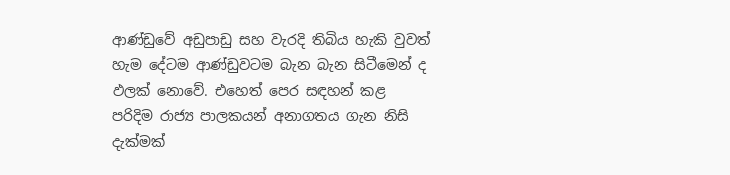ආණ්ඩුවේ අඩුපාඩු සහ වැරදි තිබිය හැකි වුවත් හැම දේටම ආණ්ඩුවටම බැන බැන සිටීමෙන් ද ඵලක් නොවේ. එහෙත් පෙර සඳහන් කළ පරිදිම රාජ්‍ය පාලකයන් අනාගතය ගැන නිසි දැක්මක්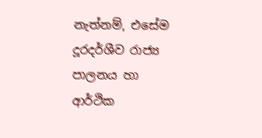නැත්නම්, එසේම දූරදර්ශීව රාජ්‍ය පාලනය හා ආර්ථික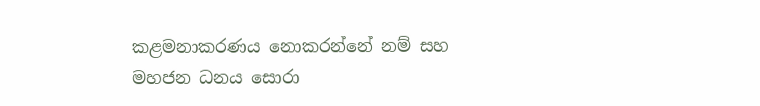කළමනාකරණය නොකරන්නේ නම් සහ මහජන ධනය සොරා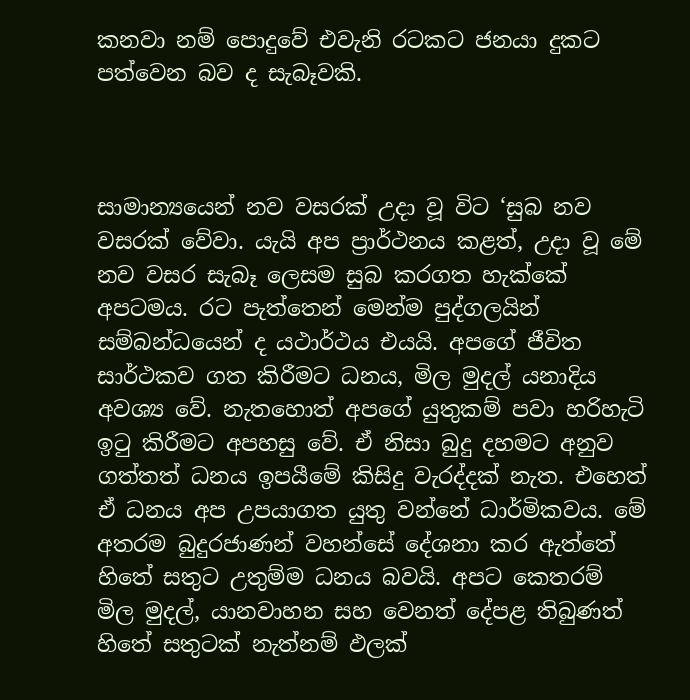කනවා නම් පොදුවේ එවැනි රටකට ජනයා දුකට පත්වෙන බව ද සැබෑවකි.



සාමාන්‍යයෙන් නව වසරක් උදා වූ විට ‘සුබ නව වසරක් වේවා. යැයි අප ප්‍රාර්ථනය කළත්, උදා වූ මේ නව වසර සැබෑ ලෙසම සුබ කරගත හැක්කේ අපටමය. රට පැත්තෙන් මෙන්ම පුද්ගලයින් සම්බන්ධයෙන් ද යථාර්ථය එයයි. අපගේ ජීවිත සාර්ථකව ගත කිරීමට ධනය, මිල මුදල් යනාදිය අවශ්‍ය වේ. නැතහොත් අපගේ යුතුකම් පවා හරිහැටි ඉටු කිරීමට අපහසු වේ. ඒ නිසා බුදු දහමට අනුව ගත්තත් ධනය ඉපයීමේ කිසිදු වැරද්දක් නැත. එහෙත් ඒ ධනය අප උපයාගත යුතු වන්නේ ධාර්මිකවය. මේ අතරම බුදුරජාණන් වහන්සේ දේශනා කර ඇත්තේ හිතේ සතුට උතුම්ම ධනය බවයි. අපට කෙතරම් මිල මුදල්, යානවාහන සහ වෙනත් දේපළ තිබුණත් හිතේ සතුටක් නැත්නම් ඵලක්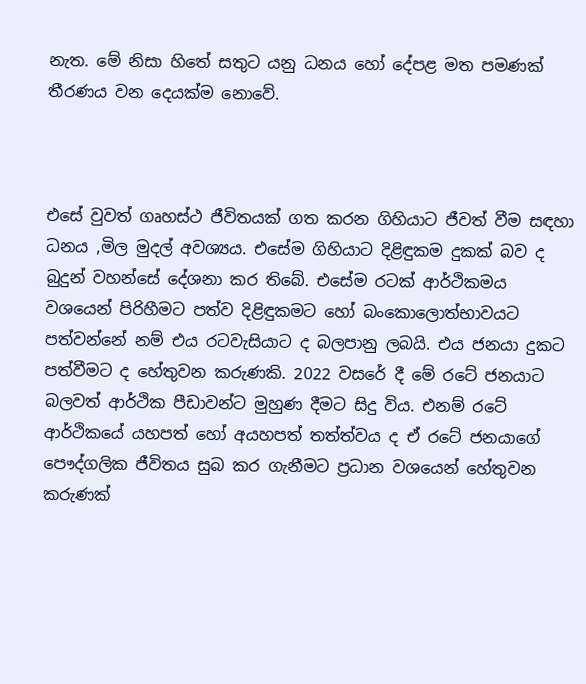නැත. මේ නිසා හිතේ සතුට යනු ධනය හෝ දේපළ මත පමණක් තීරණය වන දෙයක්ම නොවේ.



එසේ වුවත් ගෘහස්ථ ජීවිතයක් ගත කරන ගිහියාට ජීවත් වීම සඳහා ධනය ,මිල මුදල් අවශ්‍යය. එසේම ගිහියාට දිළිඳුකම දුකක් බව ද බුදුන් වහන්සේ දේශනා කර තිබේ. එසේම රටක් ආර්ථිකමය වශයෙන් පිරිහීමට පත්ව දිළිඳුකමට හෝ බංකොලොත්භාවයට පත්වන්නේ නම් එය රටවැසියාට ද බලපානු ලබයි. එය ජනයා දුකට පත්වීමට ද හේතුවන කරුණකි. 2022 වසරේ දී මේ රටේ ජනයාට බලවත් ආර්ථික පීඩාවන්ට මුහුණ දීමට සිදු විය. එනම් රටේ ආර්ථිකයේ යහපත් හෝ අයහපත් තත්ත්වය ද ඒ රටේ ජනයාගේ පෞද්ගලික ජීවිතය සුබ කර ගැනීමට ප්‍රධාන වශයෙන් හේතුවන කරුණක්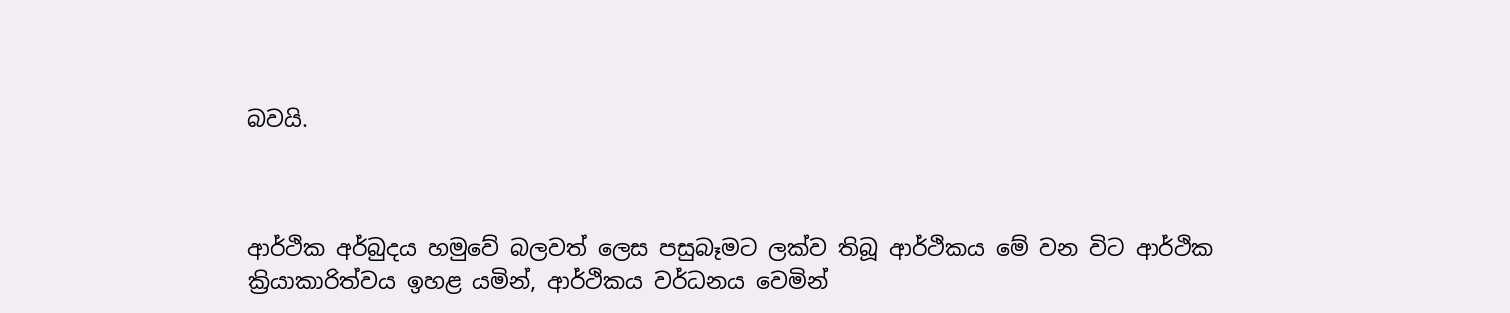බවයි.



ආර්ථික අර්බුදය හමුවේ බලවත් ලෙස පසුබෑමට ලක්ව තිබූ ආර්ථිකය මේ වන විට ආර්ථික ක්‍රියාකාරිත්වය ඉහළ යමින්, ආර්ථිකය වර්ධනය වෙමින්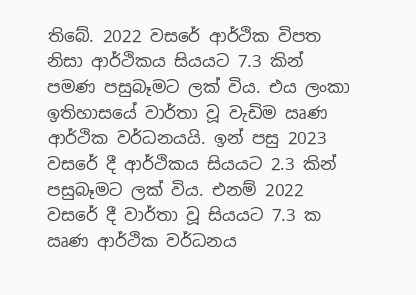තිබේ. 2022 වසරේ ආර්ථික විපත නිසා ආර්ථිකය සියයට 7.3 කින් පමණ පසුබෑමට ලක් විය. එය ලංකා ඉතිහාසයේ වාර්තා වූ වැඩිම ඍණ ආර්ථික වර්ධනයයි. ඉන් පසු 2023 වසරේ දී ආර්ථිකය සියයට 2.3 කින් පසුබෑමට ලක් විය. එනම් 2022 වසරේ දී වාර්තා වූ සියයට 7.3 ක ඍණ ආර්ථික වර්ධනය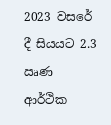2023 වසරේ දී සියයට 2.3 ඍණ ආර්ථික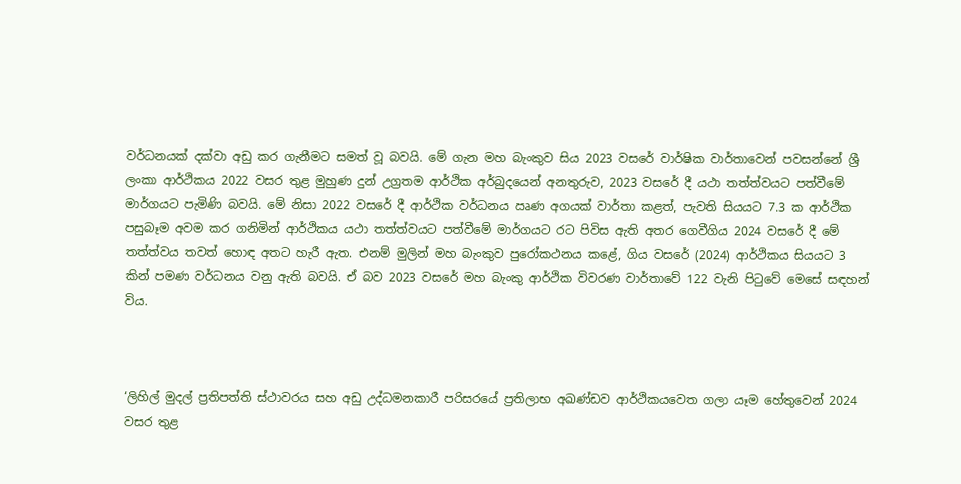වර්ධනයක් දක්වා අඩු කර ගැනීමට සමත් වූ බවයි. මේ ගැන මහ බැංකුව සිය 2023 වසරේ වාර්ෂික වාර්තාවෙන් පවසන්නේ ශ්‍රී ලංකා ආර්ථිකය 2022 වසර තුළ මුහුණ දුන් උග්‍රතම ආර්ථික අර්බුදයෙන් අනතුරුව, 2023 වසරේ දී යථා තත්ත්වයට පත්වීමේ මාර්ගයට පැමිණි බවයි. මේ නිසා 2022 වසරේ දී ආර්ථික වර්ධනය ඍණ අගයක් වාර්තා කළත්, පැවති සියයට 7.3 ක ආර්ථික පසුබෑම අවම කර ගනිමින් ආර්ථිකය යථා තත්ත්වයට පත්වීමේ මාර්ගයට රට පිවිස ඇති අතර ගෙවීගිය 2024 වසරේ දී මේ තත්ත්වය තවත් හොඳ අතට හැරී ඇත. එනම් මුලින් මහ බැංකුව පුරෝකථනය කළේ, ගිය වසරේ (2024) ආර්ථිකය සියයට 3 කින් පමණ වර්ධනය වනු ඇති බවයි. ඒ බව 2023 වසරේ මහ බැංකු ආර්ථික විවරණ වාර්තාවේ 122 වැනි පිටුවේ මෙසේ සඳහන් විය.



‘ලිහිල් මුදල් ප්‍රතිපත්ති ස්ථාවරය සහ අඩු උද්ධමනකාරී පරිසරයේ ප්‍රතිලාභ අඛණ්ඩව ආර්ථිකයවෙත ගලා යෑම හේතුවෙන් 2024 වසර තුළ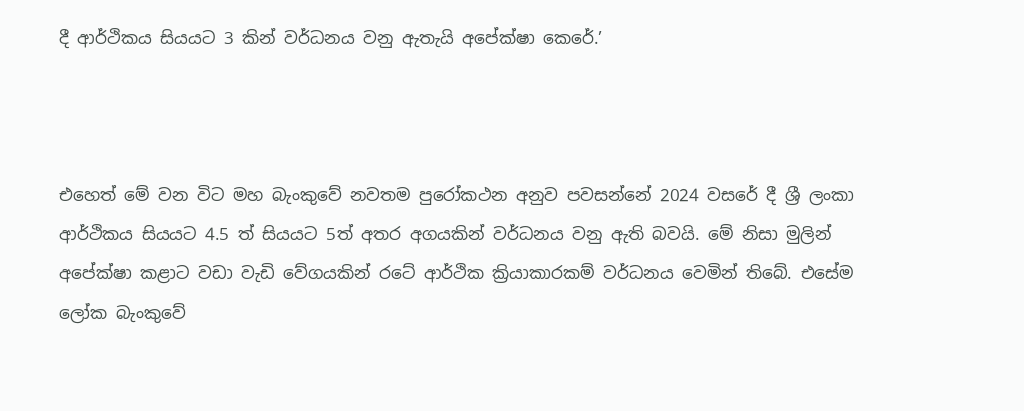දී ආර්ථිකය සියයට 3 කින් වර්ධනය වනු ඇතැයි අපේක්ෂා කෙරේ.’



එහෙත් මේ වන විට මහ බැංකුවේ නවතම පුරෝකථන අනුව පවසන්නේ 2024 වසරේ දී ශ්‍රී ලංකා ආර්ථිකය සියයට 4.5 ත් සියයට 5ත් අතර අගයකින් වර්ධනය වනු ඇති බවයි. මේ නිසා මුලින් අපේක්ෂා කළාට වඩා වැඩි වේගයකින් රටේ ආර්ථික ක්‍රියාකාරකම් වර්ධනය වෙමින් තිබේ. එසේම ලෝක බැංකුවේ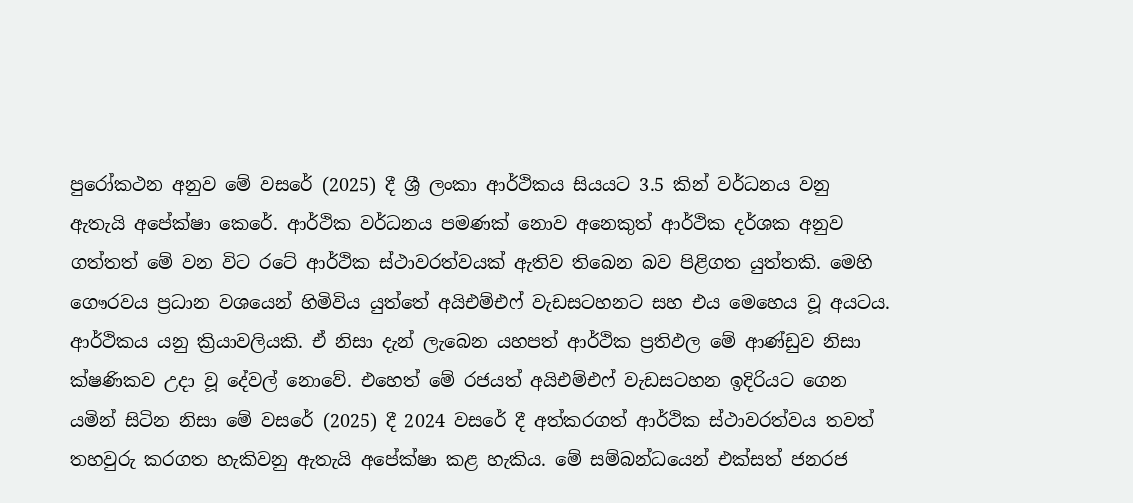පුරෝකථන අනුව මේ වසරේ (2025) දී ශ්‍රී ලංකා ආර්ථිකය සියයට 3.5 කින් වර්ධනය වනු ඇතැයි අපේක්ෂා කෙරේ. ආර්ථික වර්ධනය පමණක් නොව අනෙකුත් ආර්ථික දර්ශක අනුව ගත්තත් මේ වන විට රටේ ආර්ථික ස්ථාවරත්වයක් ඇතිව තිබෙන බව පිළිගත යුත්තකි. මෙහි ගෞරවය ප්‍රධාන වශයෙන් හිමිවිය යුත්තේ අයිඑම්එෆ් වැඩසටහනට සහ එය මෙහෙය වූ අයටය. ආර්ථිකය යනු ක්‍රියාවලියකි. ඒ නිසා දැන් ලැබෙන යහපත් ආර්ථික ප්‍රතිඵල මේ ආණ්ඩුව නිසා ක්ෂණිකව උදා වූ දේවල් නොවේ. එහෙත් මේ රජයත් අයිඑම්එෆ් වැඩසටහන ඉදිරියට ගෙන යමින් සිටින නිසා මේ වසරේ (2025) දී 2024 වසරේ දී අත්කරගත් ආර්ථික ස්ථාවරත්වය තවත් තහවුරු කරගත හැකිවනු ඇතැයි අපේක්ෂා කළ හැකිය. මේ සම්බන්ධයෙන් එක්සත් ජනරජ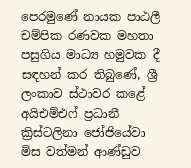පෙරමුණේ නායක පාඨලී චම්පික රණවක මහතා පසුගිය මාධ්‍ය හමුවක දී සඳහන් කර තිබුණේ, ශ්‍රී ලංකාව ස්ථාවර කළේ අයිඑම්එෆ් ප්‍රධානී ක්‍රිස්ටලිනා ජෝජියේවා මිස වත්මන් ආණ්ඩුව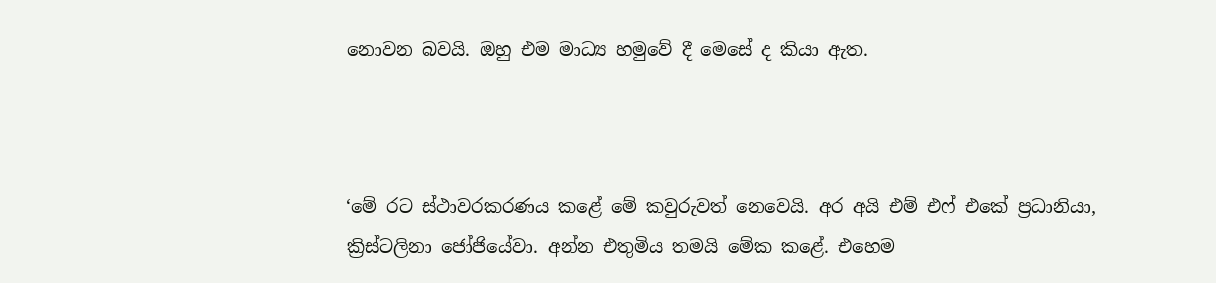නොවන බවයි. ඔහු එම මාධ්‍ය හමුවේ දී මෙසේ ද කියා ඇත.



‘මේ රට ස්ථාවරකරණය කළේ මේ කවුරුවත් නෙවෙයි. අර අයි එම් එෆ් එකේ ප්‍රධානියා, ක්‍රිස්ටලිනා ජෝජියේවා. අන්න එතුමිය තමයි මේක කළේ. එහෙම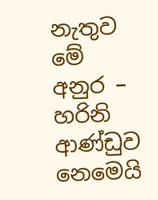නැතුව මේ අනුර – හරිනි ආණ්ඩුව නෙමෙයි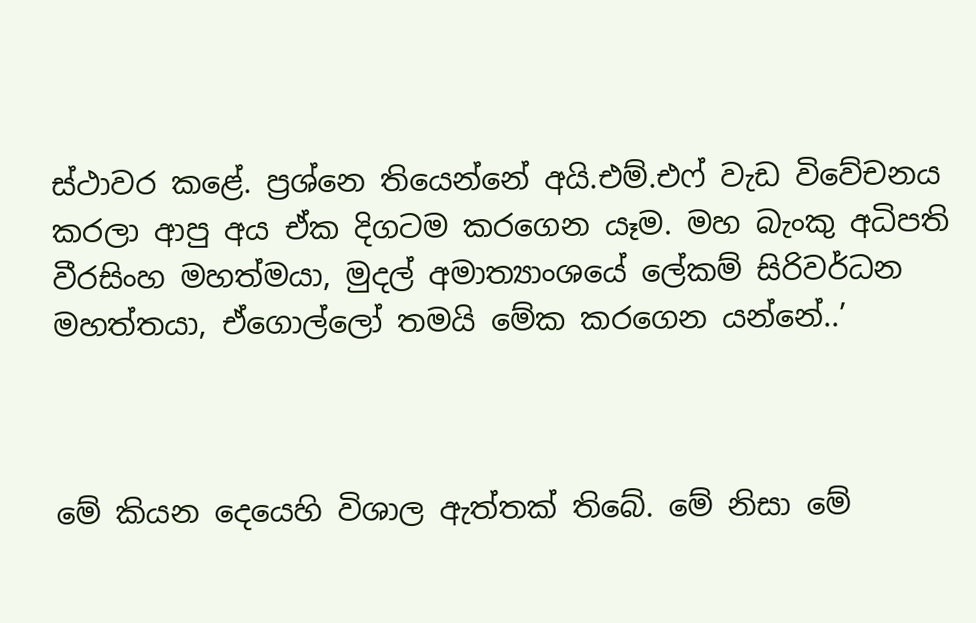ස්ථාවර කළේ. ප්‍රශ්නෙ තියෙන්නේ අයි.එම්.එෆ් වැඩ විවේචනය කරලා ආපු අය ඒක දිගටම කරගෙන යෑම. මහ බැංකු අධිපති වීරසිංහ මහත්මයා, මුදල් අමාත්‍යාංශයේ ලේකම් සිරිවර්ධන මහත්තයා, ඒගොල්ලෝ තමයි මේක කරගෙන යන්නේ..’



මේ කියන දෙයෙහි විශාල ඇත්තක් තිබේ. මේ නිසා මේ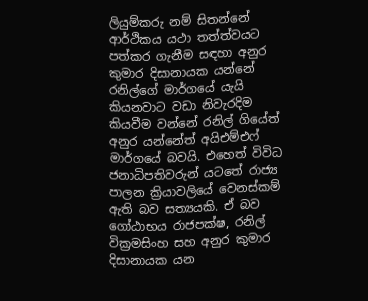ලියුම්කරු නම් සිතන්නේ ආර්ථිකය යථා තත්ත්වයට පත්කර ගැනීම සඳහා අනුර කුමාර දිසානායක යන්නේ රනිල්ගේ මාර්ගයේ යැයි කියනවාට වඩා නිවැරදිම කියවීම වන්නේ රනිල් ගියේත් අනුර යන්නේත් අයිඑම්එෆ් මාර්ගයේ බවයි. එහෙත් විවිධ ජනාධිපතිවරුන් යටතේ රාජ්‍ය පාලන ක්‍රියාවලියේ වෙනස්කම් ඇති බව සත්‍යයකි. ඒ බව ගෝඨාභය රාජපක්ෂ, රනිල් වික්‍රමසිංහ සහ අනුර කුමාර දිසානායක යන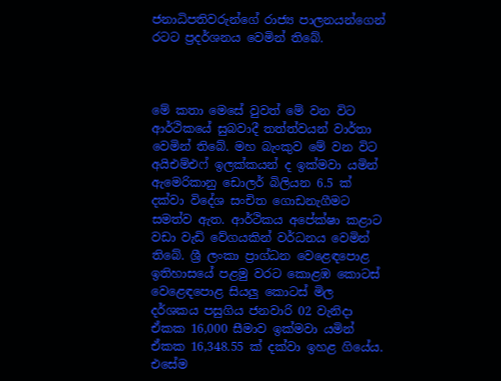ජනාධිපතිවරුන්ගේ රාජ්‍ය පාලනයන්ගෙන් රටට ප්‍රදර්ශනය වෙමින් තිබේ.



මේ කතා මෙසේ වුවත් මේ වන විට ආර්ථිකයේ සුබවාදී තත්ත්වයන් වාර්තා වෙමින් තිබේ. මහ බැංකුව මේ වන විට අයිඑම්එෆ් ඉලක්කයන් ද ඉක්මවා යමින් ඇමෙරිකානු ඩොලර් බිලියන 6.5 ක් දක්වා විදේශ සංචිත ගොඩනැගීමට සමත්ව ඇත. ආර්ථිකය අපේක්ෂා කළාට වඩා වැඩි වේගයකින් වර්ධනය වෙමින් තිබේ. ශ්‍රී ලංකා ප්‍රාග්ධන වෙළෙඳපොළ ඉතිහාසයේ පළමු වරට කොළඹ කොටස් වෙළෙඳපොළ සියලු කොටස් මිල දර්ශකය පසුගිය ජනවාරි 02 වැනිදා ඒකක 16,000 සීමාව ඉක්මවා යමින් ඒකක 16,348.55 ක් දක්වා ඉහළ ගියේය. එසේම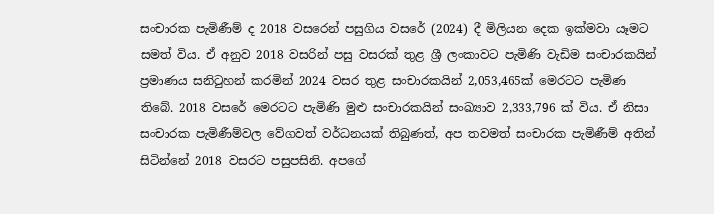සංචාරක පැමිණීම් ද 2018 වසරෙන් පසුගිය වසරේ (2024) දී මිලියන දෙක ඉක්මවා යෑමට සමත් විය. ඒ අනුව 2018 වසරින් පසු වසරක් තුළ ශ්‍රී ලංකාවට පැමිණි වැඩිම සංචාරකයින් ප්‍රමාණය සනිටුහන් කරමින් 2024 වසර තුළ සංචාරකයින් 2,053,465ක් මෙරටට පැමිණ තිබේ. 2018 වසරේ මෙරටට පැමිණි මුළු සංචාරකයින් සංඛ්‍යාව 2,333,796 ක් විය. ඒ නිසා සංචාරක පැමිණීම්වල වේගවත් වර්ධනයක් තිබුණත්, අප තවමත් සංචාරක පැමිණීම් අතින් සිටින්නේ 2018 වසරට පසුපසිනි. අපගේ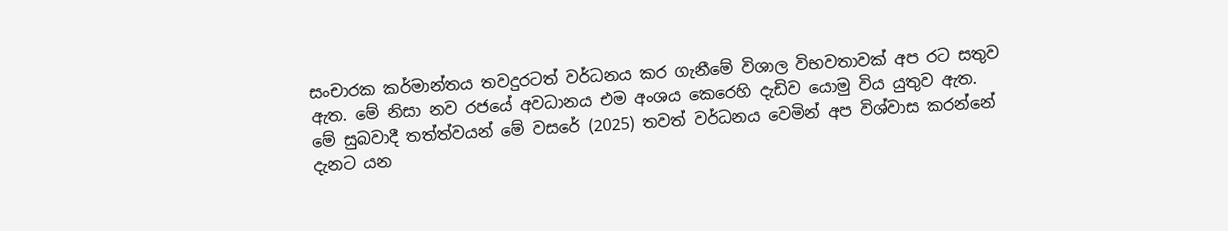සංචාරක කර්මාන්තය තවදුරටත් වර්ධනය කර ගැනීමේ විශාල විභවතාවක් අප රට සතුව ඇත. මේ නිසා නව රජයේ අවධානය එම අංශය කෙරෙහි දැඩිව යොමු විය යුතුව ඇත. මේ සුබවාදී තත්ත්වයන් මේ වසරේ (2025) තවත් වර්ධනය වෙමින් අප විශ්වාස කරන්නේ දැනට යන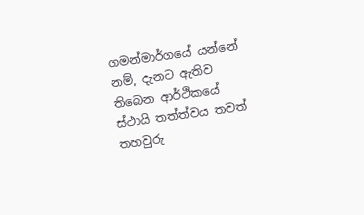ගමන්මාර්ගයේ යන්නේ නම්, දැනට ඇතිව තිබෙන ආර්ථිකයේ ස්ථායි තත්ත්වය තවත් තහවුරු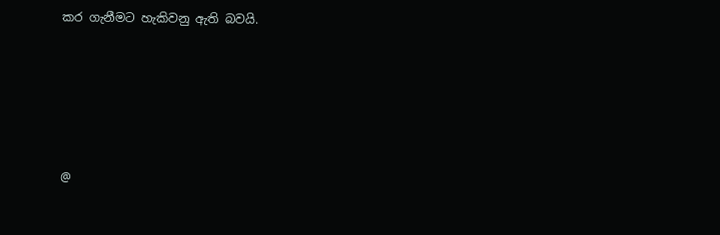කර ගැනීමට හැකිවනු ඇති බවයි.





@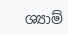ශ්‍යාම්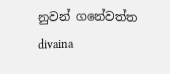නුවන් ගනේවත්ත
divaina